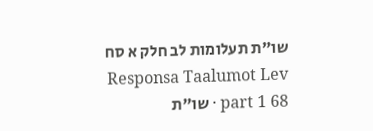שו"ת תעלומות לב חלק א סח
Responsa Taalumot Lev part 1 68 · שו"ת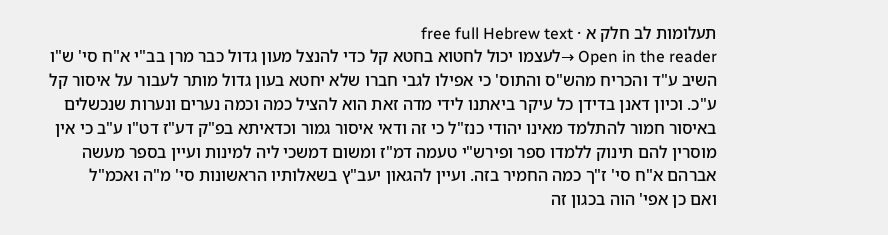תעלומות לב חלק א · free full Hebrew text
Open in the reader →לעצמו יכול לחטוא בחטא קל כדי להנצל מעון גדול כבר מרן בב"י א"ח סי' ש"ו השיב ע"ד והכריח מהש"ס והתוס' כי אפילו לגבי חברו שלא יחטא בעון גדול מותר לעבור על איסור קל ע"כ. וכיון דאנן בדידן כל עיקר ביאתנו לידי מדה זאת הוא להציל כמה וכמה נערים ונערות שנכשלים באיסור חמור להתלמד מאינו יהודי כנז"ל כי זה ודאי איסור גמור וכדאיתא בפ"ק דע"ז דט"ו ע"ב כי אין מוסרין להם תינוק ללמדו ספר ופירש"י טעמה דמ"ז ומשום דמשכי ליה למינות ועיין בספר מעשה אברהם א"ח סי' ז"ך כמה החמיר בזה. ועיין להגאון יעב"ץ בשאלותיו הראשונות סי' מ"ה ואכמ"ל
ואם כן אפי' הוה בכגון זה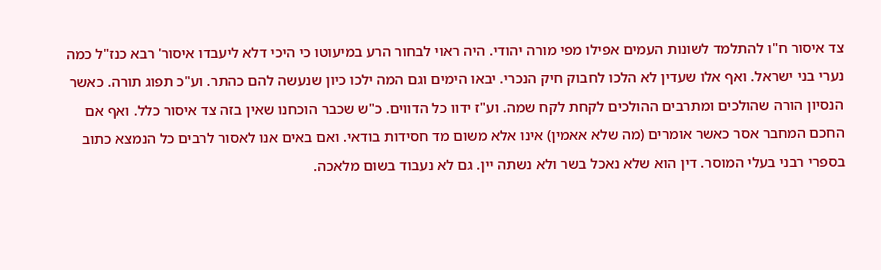צד איסור ח"ו להתלמד לשונות העמים אפילו מפי מורה יהודי. היה ראוי לבחור הרע במיעוטו כי היכי דלא ליעבדו איסור' רבא כנז"ל כמה נערי בני ישראל. ואף אלו שעדין לא הלכו לחבוק חיק הנכרי. יבאו הימים וגם המה ילכו כיון שנעשה להם כהתר. וע"כ תפוג תורה. כאשר הנסיון הורה שהולכים ומתרבים ההולכים לקחת לקח שמה. וע"ז ידוו כל הדווים. כ"ש שכבר הוכחנו שאין בזה צד איסור כלל. ואף אם החכם המחבר אסר כאשר אומרים (מה שלא אאמין) אינו אלא משום מד חסידות בודאי. ואם באים אנו לאסור לרבים כל הנמצא כתוב בספרי רבני בעלי המוסר. דין הוא שלא נאכל בשר ולא נשתה יין. גם לא נעבוד בשום מלאכה.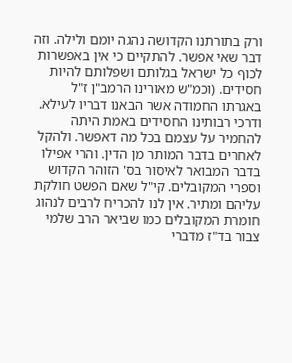ורק בתורתנו הקדושה נהגה יומם ולילה. וזה דבר שאי אפשר. להתקיים כי אין באפשרות לכוף כל ישראל בגלותם ושפלותם להיות חסידים. (וכמ"ש מאורינו הרמב"ן ז"ל באגרתו החמודה אשר הבאנו דבריו לעילא. ודרכי רבותינו החסידים באמת היתה להחמיר על עצמם בכל מה דאפשר. ולהקל לאחרים בדבר המותר מן הדין. והרי אפילו בדבר המבואר לאיסור בס' הזוהר הקדוש וספרי המקובלים. קי"ל שאם הפשט חולקת עליהם ומתיר. אין לנו להכריח לרבים לנהוג חומרת המקובלים כמו שביאר הרב שלמי צבור בד"ז מדברי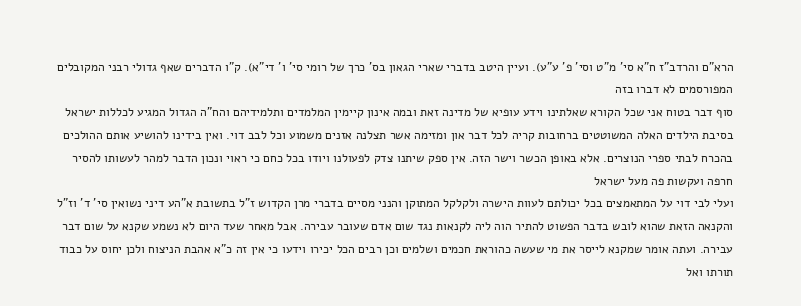הרא"ם והרדב"ז ח"א סי' מ"ט וסי' פ' ע"ע). ועיין היטב בדברי שארי הגאון בס' כרך של רומי סי' ו' די"א). ק"ו הדברים שאף גדולי רבני המקובלים המפורסמים לא דברו בזה
סוף דבר בטוח אני שכל הקורא שאלתינו וידע עופיא של מדינה זאת ובמה אינון קיימין המלמדים ותלמידיהם והח"ה הגדול המגיע לכללות ישראל בסיבת הילדים האלה המשוטטים ברחובות קריה לכל דבר און ומזימה אשר תצלנה אזנים משמוע וכל לבב דוי. ואין בידינו להושיע אותם ההולכים בהכרח לבתי ספרי הנוצרים. אלא באופן הכשר וישר הזה. אין ספק שיתנו צדק לפעולנו ויודו בכל כחם כי ראוי ונכון הדבר למהר לעשותו להסיר חרפה ועקשות פה מעל ישראל
ועלי לבי דוי על המתאמצים בכל יכולתם לעוות הישרה ולקלקל המתוקן והנני מסיים בדברי מרן הקדוש ז"ל בתשובת א"הע דיני נשואין סי' ד' וז"ל והקנאה הזאת שהוא לובש בדבר הפשוט להתיר הוה ליה לקנאות נגד שום אדם שעובר עבירה. אבל מאחר שעד היום לא נשמע שקנא על שום דבר עבירה. ועתה אומר שמקנא לייסר את מי שעשה כהוראת חכמים ושלמים וכן רבים הכל יכירו וידעו כי אין זה כ"א אהבת הניצוח ולכן יחוס על כבוד תורתו ואל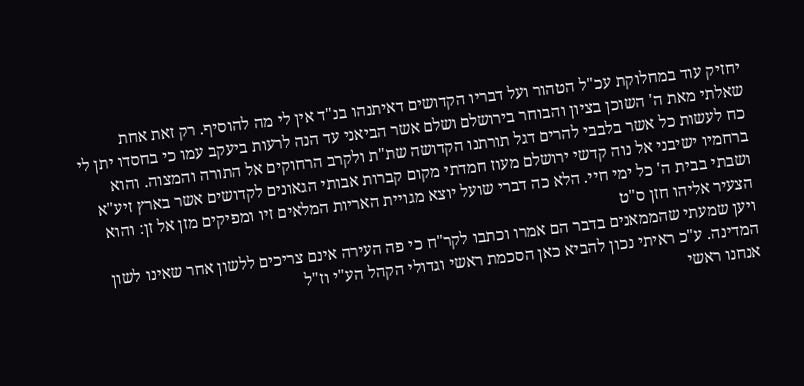יחזיק עוד במחלוקת עכ"ל הטהור ועל דבריו הקדושים דאיתנהו בנ"ד אין לי מה להוסיף. רק זאת אחת שאלתי מאת ה' השוכן בציון והבוחר בירושלם ושלם אשר הביאני עד הנה לרעות ביעקב עמו כי בחסדו יתן לי כח לעשות כל אשר בלבבי להרים דגל תורתנו הקדושה שת"ת ולקרב הרחוקים אל התורה והמצוה. והוא ברחמיו ישיבני אל נוה קדשי ירושלם מעוז חמדתי מקום קברות אבותי הגאונים לקדושים אשר בארץ זיע"א ושבתי בבית ה' כל ימי חיי. הלא כה דברי שועל יוצא מגויית האריות המלאים זיו ומפיקים מזן אל זן: והוא הצעיר אליהו חזן ס"ט
ויען שמעתי שהממאנים בדבר הם אמרו וכתבו לקר"ח כי פה העירה אינם צריכים ללשון אחר שאינו לשון המדינה. ע"כ ראיתי נכון להביא כאן הסכמת ראשי וגדולי הקהל הע"י וז"ל
אנחנו ראשי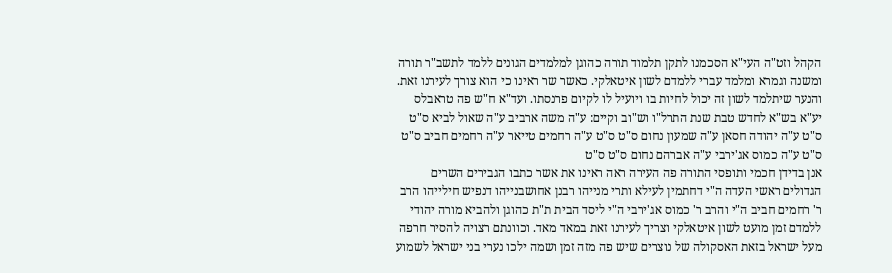הקהל וזט"ה העי"א הסכמנו לתקן תלמוד תורה כהוגן למלמדים הגונים ללמד לתשב"ר תורה ומשנה וגמרא ומלמד עברי ללמדם לשון איטאלקי. כאשר שר ראינו כי הוא צורך לעירנו זאת. והנער שיתלמד לשון זה יכול לחיות בו ויועיל לו לקיום פרנסתו. ועד"א ח"ש פה טראבלס יע"א בש"א לחדש טבת שנת התרל"ו וש"וב וקיים: ע"ה משה ארביב ע"ה שאול לביא ס"ט ס"ט ע"ה יהודה חסאן ע"ה שמעון נחום ס"ט ס"ט ע"ה רחמים טייאר ע"ה רחמים חביב ס"ט ס"ט ע"ה כמוס אג'ירבי ע"ה אברהם נחום ס"ט ס"ט
אנן בדידן חכמי ותופסי התורה פה העירה ראה ראינו את אשר כתבו הגבירים השרים הגדולים ראשי העדה ה"י דחתמין לעילא ותרי מנייהו רבנן אחושבנייהו דנפיש חילייהו הרב ר' רחמים חביב ה"י והרב ר' כמוס אג'ירבי ה"י ליסד הבית ת"ת כהוגן ולהביא מורה יהודי ללמדם זמן מועט לשון איטאלקי וצריך לעירנו זאת במאד מאד. וכוונתם רצויה להסיר חרפה מעל ישראל בזאת האסקולה של נוצרים שיש פה מזה זמן ושמה ילכו נערי בני ישראל לשמוע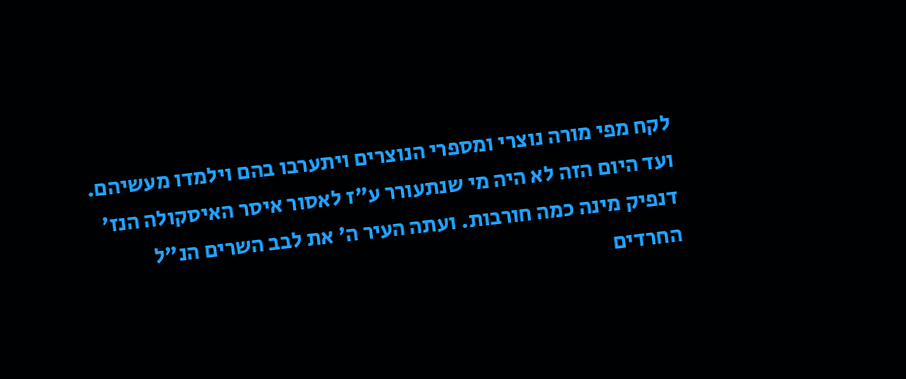לקח מפי מורה נוצרי ומספרי הנוצרים ויתערבו בהם וילמדו מעשיהם. ועד היום הזה לא היה מי שנתעורר ע"ז לאסור איסר האיסקולה הנז' דנפיק מינה כמה חורבות. ועתה העיר ה' את לבב השרים הנ"ל החרדים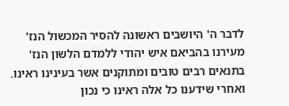לדבר ה' היושבים ראשונה להסיר המכשול הנז' מעירנו בהביאם איש יהודי ללמדם הלשון הנז' בתנאים רבים טובים ומתוקנים אשר בעינינו ראינו. ואחרי שידענו כל אלה ראינו כי נכון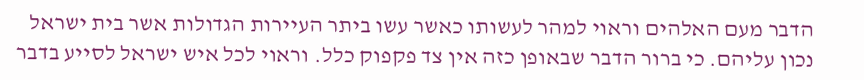הדבר מעם האלהים וראוי למהר לעשותו כאשר עשו ביתר העיירות הגדולות אשר בית ישראל נכון עליהם. כי ברור הדבר שבאופן כזה אין צד פקפוק כלל. וראוי לכל איש ישראל לסייע בדבר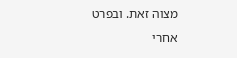מצוה זאת. ובפרט אחרי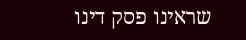שראינו פסק דינו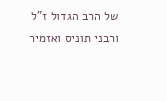של הרב הגדול ז"ל ורבני תוניס ואזמיר